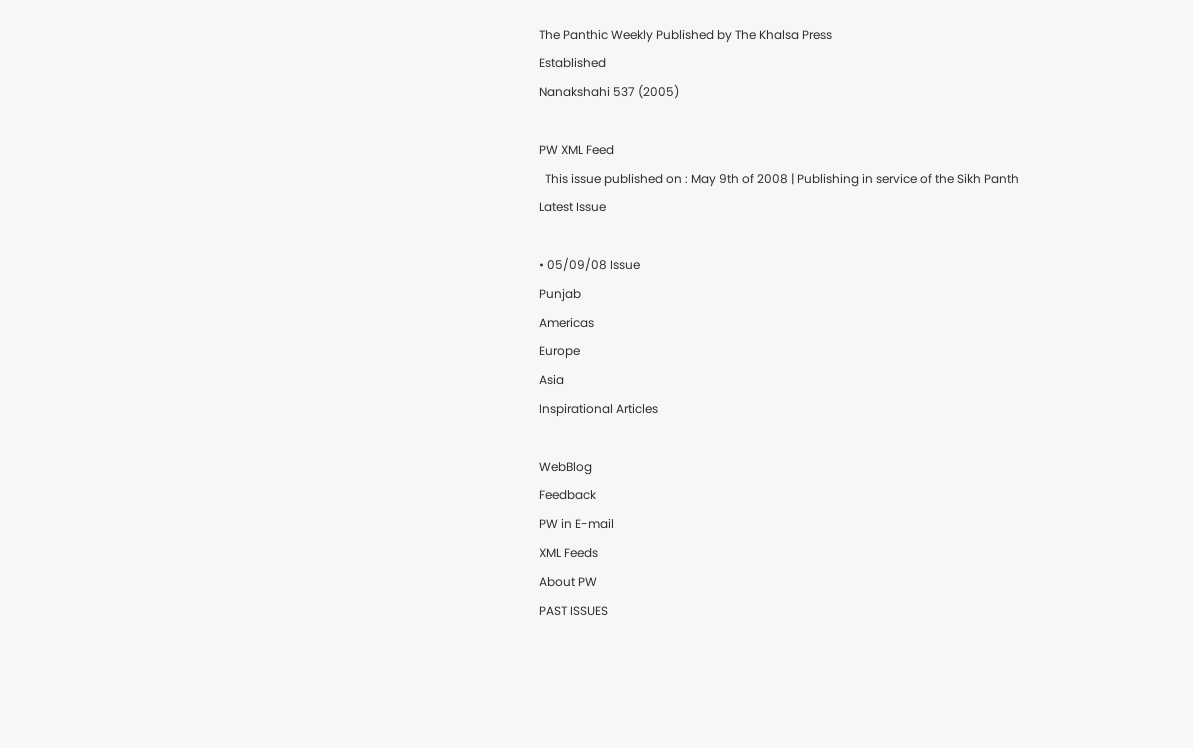The Panthic Weekly Published by The Khalsa Press
Established
Nanakshahi 537 (2005)

PW XML Feed
  This issue published on : May 9th of 2008 | Publishing in service of the Sikh Panth
Latest Issue

• 05/09/08 Issue
Punjab
Americas
Europe
Asia
Inspirational Articles

WebBlog
Feedback
PW in E-mail
XML Feeds
About PW
PAST ISSUES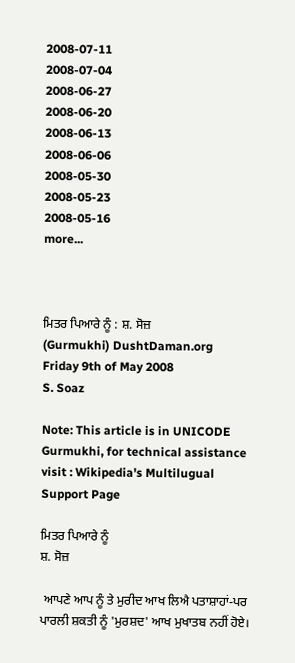2008-07-11
2008-07-04
2008-06-27
2008-06-20
2008-06-13
2008-06-06
2008-05-30
2008-05-23
2008-05-16
more...



ਮਿਤਰ ਪਿਆਰੇ ਨੂੰ : ਸ਼. ਸੋਜ਼
(Gurmukhi) DushtDaman.org
Friday 9th of May 2008
S. Soaz

Note: This article is in UNICODE Gurmukhi, for technical assistance visit : Wikipedia's Multilugual Support Page

ਮਿਤਰ ਪਿਆਰੇ ਨੂੰ
ਸ਼. ਸੋਜ਼

 ਆਪਣੇ ਆਪ ਨੂੰ ਤੇ ਮੁਰੀਦ ਆਖ ਲਿਐ ਪਤਾਸ਼ਾਹਾਂ-ਪਰ ਪਾਰਲੀ ਸ਼ਕਤੀ ਨੂੰ 'ਮੁਰਸ਼ਦ' ਆਖ ਮੁਖਾਤਬ ਨਹੀਂ ਹੋਏ।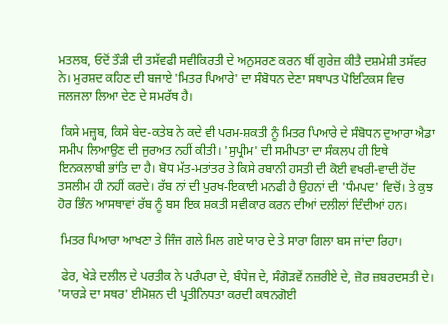ਮਤਲਬ, ਓਦੋਂ ਤੌੜੀ ਦੀ ਤਸੱਵਫੀ ਸਵੀਕਿਰਤੀ ਦੇ ਅਨੁਸਰਣ ਕਰਨ ਥੀਂ ਗੁਰੇਜ਼ ਕੀਤੈ ਦਸ਼ਮੇਸ਼ੀ ਤਸੱਵਰ ਨੇ। ਮੁਰਸ਼ਦ ਕਹਿਣ ਦੀ ਬਜਾਏ 'ਮਿਤਰ ਪਿਆਰੇ' ਦਾ ਸੰਬੋਧਨ ਦੇਣਾ ਸਥਾਪਤ ਪੋਇਟਿਕਸ ਵਿਚ ਜਲਜਲਾ ਲਿਆ ਦੇਣ ਦੇ ਸਮਰੱਥ ਹੈ।

 ਕਿਸੇ ਮਜ਼੍ਹਬ, ਕਿਸੇ ਬੇਦ-ਕਤੇਬ ਨੇ ਕਦੇ ਵੀ ਪਰਮ-ਸ਼ਕਤੀ ਨੂੰ ਮਿਤਰ ਪਿਆਰੇ ਦੇ ਸੰਬੋਧਨ ਦੁਆਰਾ ਐਡਾ ਸਮੀਪ ਲਿਆਉਣ ਦੀ ਜੁਰਅਤ ਨਹੀਂ ਕੀਤੀ। 'ਸੁਪ੍ਰੀਮ' ਦੀ ਸਮੀਪਤਾ ਦਾ ਸੰਕਲਪ ਹੀ ਇਥੇ ਇਨਕਲਾਬੀ ਭਾਂਤਿ ਦਾ ਹੈ। ਬੋਧ ਮੱਤ-ਮਤਾਂਤਰ ਤੇ ਕਿਸੇ ਰਬਾਨੀ ਹਸਤੀ ਦੀ ਕੋਈ ਵਖਰੀ-ਵਾਦੀ ਹੋਂਦ ਤਸਲੀਮ ਹੀ ਨਹੀਂ ਕਰਦੇ। ਰੱਬ ਨਾਂ ਦੀ ਪੁਰਖ-ਇਕਾਈ ਮਨਫੀ ਹੈ ਉਹਨਾਂ ਦੀ 'ਧੰਮਪਦ' ਵਿਚੋਂ। ਤੇ ਕੁਝ ਹੋਰ ਭਿੰਨ ਆਸਥਾਵਾਂ ਰੱਬ ਨੂੰ ਬਸ ਇਕ ਸ਼ਕਤੀ ਸਵੀਕਾਰ ਕਰਨ ਦੀਆਂ ਦਲੀਲਾਂ ਦਿੰਦੀਆਂ ਹਨ।

 ਮਿਤਰ ਪਿਆਰਾ ਆਖਣਾ ਤੇ ਜਿੰਜ ਗਲੇ ਮਿਲ ਗਏ ਯਾਰ ਦੇ ਤੇ ਸਾਰਾ ਗਿਲਾ ਬਸ ਜਾਂਦਾ ਰਿਹਾ।

 ਫੇਰ, ਖੇੜੇ ਦਲੀਲ ਦੇ ਪਰਤੀਕ ਨੇ ਪਰੰਪਰਾ ਦੇ, ਬੰਧੇਜ ਦੇ, ਸੰਗੋੜਵੇਂ ਨਜ਼ਰੀਏ ਦੇ, ਜ਼ੋਰ ਜ਼ਬਰਦਸਤੀ ਦੇ। 'ਯਾਰੜੇ ਦਾ ਸਥਰ' ਈਮੋਸ਼ਨ ਦੀ ਪ੍ਰਤੀਨਿਧਤਾ ਕਰਦੀ ਕਥਨਗੋਈ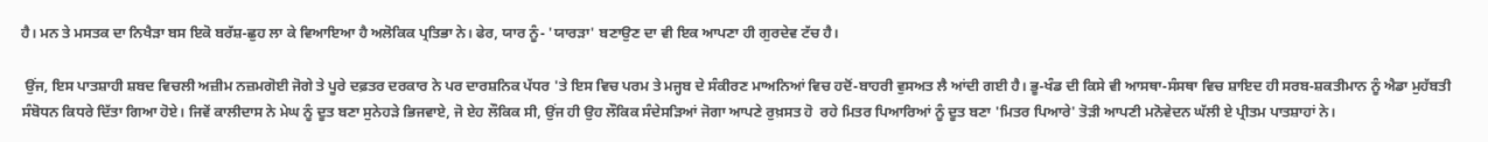ਹੈ। ਮਨ ਤੇ ਮਸਤਕ ਦਾ ਨਿਖੈੜਾ ਬਸ ਇਕੋ ਬਰੱਸ਼-ਛੁਹ ਲਾ ਕੇ ਵਿਆਇਆ ਹੈ ਅਲੋਕਿਕ ਪ੍ਰਤਿਭਾ ਨੇ। ਫੇਰ, ਯਾਰ ਨੂੰ- 'ਯਾਰੜਾ' ਬਣਾਉਣ ਦਾ ਵੀ ਇਕ ਆਪਣਾ ਹੀ ਗੁਰਦੇਵ ਟੱਚ ਹੈ।

 ਉਂਜ, ਇਸ ਪਾਤਸ਼ਾਹੀ ਸ਼ਬਦ ਵਿਚਲੀ ਅਜ਼ੀਮ ਨਜ਼ਮਗੋਈ ਜੋਗੇ ਤੇ ਪੂਰੇ ਦਫ਼ਤਰ ਦਰਕਾਰ ਨੇ ਪਰ ਦਾਰਸ਼ਨਿਕ ਪੱਧਰ 'ਤੇ ਇਸ ਵਿਚ ਪਰਮ ਤੇ ਮਜ੍ਹਬ ਦੇ ਸੰਕੀਰਣ ਮਾਅਨਿਆਂ ਵਿਚ ਹਦੋਂ-ਬਾਹਰੀ ਵੁਸਅਤ ਲੈ ਆਂਦੀ ਗਈ ਹੈ। ਭੂ-ਖੰਡ ਦੀ ਕਿਸੇ ਵੀ ਆਸਥਾ-ਸੰਸਥਾ ਵਿਚ ਸ਼ਾਇਦ ਹੀ ਸਰਬ-ਸ਼ਕਤੀਮਾਨ ਨੂੰ ਐਡਾ ਮੁਹੱਬਤੀ ਸੰਬੋਧਨ ਕਿਧਰੇ ਦਿੱਤਾ ਗਿਆ ਹੋਏ। ਜਿਵੇਂ ਕਾਲੀਦਾਸ ਨੇ ਮੇਘ ਨੂੰ ਦੂਤ ਬਣਾ ਸੁਨੇਹੜੇ ਭਿਜਵਾਏ, ਜੋ ਏਹ ਲੌਕਿਕ ਸੀ, ਉਂਜ ਹੀ ਉਹ ਲੌਕਿਕ ਸੰਦੇਸੜਿਆਂ ਜੋਗਾ ਆਪਣੇ ਰੁਖ਼ਸਤ ਹੋ  ਰਹੇ ਮਿਤਰ ਪਿਆਰਿਆਂ ਨੂੰ ਦੂਤ ਬਣਾ 'ਮਿਤਰ ਪਿਆਰੇ' ਤੋੜੀ ਆਪਣੀ ਮਨੋਵੇਦਨ ਘੱਲੀ ਏ ਪ੍ਰੀਤਮ ਪਾਤਸ਼ਾਹਾਂ ਨੇ।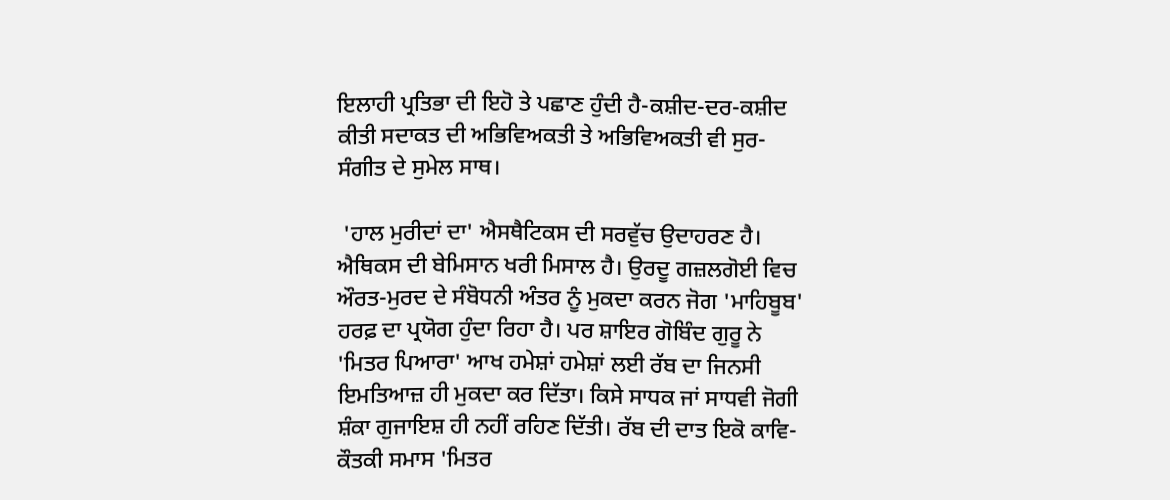ਇਲਾਹੀ ਪ੍ਰਤਿਭਾ ਦੀ ਇਹੋ ਤੇ ਪਛਾਣ ਹੁੰਦੀ ਹੈ-ਕਸ਼ੀਦ-ਦਰ-ਕਸ਼ੀਦ ਕੀਤੀ ਸਦਾਕਤ ਦੀ ਅਭਿਵਿਅਕਤੀ ਤੇ ਅਭਿਵਿਅਕਤੀ ਵੀ ਸੁਰ-ਸੰਗੀਤ ਦੇ ਸੁਮੇਲ ਸਾਥ।

 'ਹਾਲ ਮੁਰੀਦਾਂ ਦਾ' ਐਸਥੈਟਿਕਸ ਦੀ ਸਰਵੁੱਚ ਉਦਾਹਰਣ ਹੈ। ਐਥਿਕਸ ਦੀ ਬੇਮਿਸਾਨ ਖਰੀ ਮਿਸਾਲ ਹੈ। ਉਰਦੂ ਗਜ਼ਲਗੋਈ ਵਿਚ ਔਰਤ-ਮੁਰਦ ਦੇ ਸੰਬੋਧਨੀ ਅੰਤਰ ਨੂੰ ਮੁਕਦਾ ਕਰਨ ਜੋਗ 'ਮਾਹਿਬੂਬ' ਹਰਫ਼ ਦਾ ਪ੍ਰਯੋਗ ਹੁੰਦਾ ਰਿਹਾ ਹੈ। ਪਰ ਸ਼ਾਇਰ ਗੋਬਿੰਦ ਗੁਰੂ ਨੇ 'ਮਿਤਰ ਪਿਆਰਾ' ਆਖ ਹਮੇਸ਼ਾਂ ਹਮੇਸ਼ਾਂ ਲਈ ਰੱਬ ਦਾ ਜਿਨਸੀ ਇਮਤਿਆਜ਼ ਹੀ ਮੁਕਦਾ ਕਰ ਦਿੱਤਾ। ਕਿਸੇ ਸਾਧਕ ਜਾਂ ਸਾਧਵੀ ਜੋਗੀ ਸ਼ੰਕਾ ਗੁਜਾਇਸ਼ ਹੀ ਨਹੀਂ ਰਹਿਣ ਦਿੱਤੀ। ਰੱਬ ਦੀ ਦਾਤ ਇਕੋ ਕਾਵਿ-ਕੌਤਕੀ ਸਮਾਸ 'ਮਿਤਰ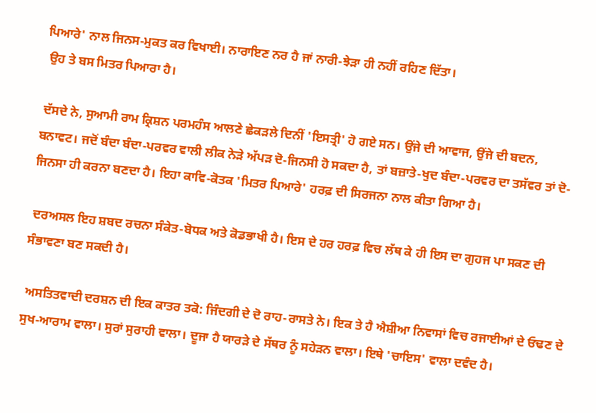ਪਿਆਰੇ' ਨਾਲ ਜਿਨਸ-ਮੁਕਤ ਕਰ ਵਿਖਾਈ। ਨਾਰਾਇਣ ਨਰ ਹੈ ਜਾਂ ਨਾਰੀ-ਝੇੜਾ ਹੀ ਨਹੀਂ ਰਹਿਣ ਦਿੱਤਾ।
 ਉਹ ਤੇ ਬਸ ਮਿਤਰ ਪਿਆਰਾ ਹੈ।

 ਦੱਸਦੇ ਨੇ, ਸੁਆਮੀ ਰਾਮ ਕ੍ਰਿਸ਼ਨ ਪਰਮਹੰਸ ਆਲਣੇ ਛੇਕੜਲੇ ਦਿਨੀਂ 'ਇਸਤ੍ਰੀ' ਹੋ ਗਏ ਸਨ। ਉਂਜੇ ਦੀ ਆਵਾਜ, ਉਂਜੇ ਦੀ ਬਦਨ, ਬਨਾਵਟ। ਜਦੋਂ ਬੰਦਾ ਬੰਦਾ-ਪਰਵਰ ਵਾਲੀ ਲੀਕ ਨੇੜੇ ਅੱਪੜ ਦੋ-ਜਿਨਸੀ ਹੋ ਸਕਦਾ ਹੈ, ਤਾਂ ਬਜ਼ਾਤੇ-ਖੁਦ ਬੰਦਾ-ਪਰਵਰ ਦਾ ਤਸੱਵਰ ਤਾਂ ਦੋ-ਜਿਨਸਾ ਹੀ ਕਰਨਾ ਬਣਦਾ ਹੈ। ਇਹਾ ਕਾਵਿ-ਕੋਤਕ 'ਮਿਤਰ ਪਿਆਰੇ' ਹਰਫ਼ ਦੀ ਸਿਰਜਨਾ ਨਾਲ ਕੀਤਾ ਗਿਆ ਹੈ।

 ਦਰਅਸਲ ਇਹ ਸ਼ਬਦ ਰਚਨਾ ਸੰਕੇਤ-ਬੋਧਕ ਅਤੇ ਕੋਡਭਾਖੀ ਹੈ। ਇਸ ਦੇ ਹਰ ਹਰਫ਼ ਵਿਚ ਲੱਥ ਕੇ ਹੀ ਇਸ ਦਾ ਗੁਹਜ ਪਾ ਸਕਣ ਦੀ ਸੰਭਾਵਣਾ ਬਣ ਸਕਦੀ ਹੈ।

 ਅਸਤਿਤਵਾਦੀ ਦਰਸ਼ਨ ਦੀ ਇਕ ਕਾਤਰ ਤਕੋ: ਜਿੰਦਗੀ ਦੇ ਦੋ ਰਾਹ-ਰਾਸਤੇ ਨੇ। ਇਕ ਤੇ ਹੈ ਐਸ਼ੀਆ ਨਿਵਾਸਾਂ ਵਿਚ ਰਜਾਈਆਂ ਦੇ ਓਢਣ ਦੇ ਸੁਖ-ਆਰਾਮ ਵਾਲਾ। ਸੁਰਾਂ ਸੁਰਾਹੀ ਵਾਲਾ। ਦੂਜਾ ਹੈ ਯਾਰੜੇ ਦੇ ਸੱਥਰ ਨੂੰ ਸਹੇੜਨ ਵਾਲਾ। ਇਥੇ 'ਚਾਇਸ' ਵਾਲਾ ਦਵੰਦ ਹੈ।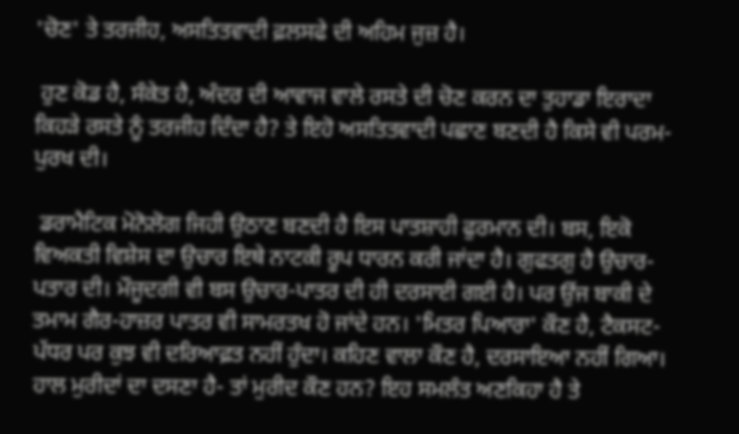'ਚੋਣ' ਤੇ ਤਰਜੀਹ, ਅਸਤਿਤਵਾਦੀ ਫ਼ਲਸਫੇ ਦੀ ਅਹਿਮ ਜੁਜ਼ ਹੈ।

 ਹੁਣ ਕੋਡ ਹੈ, ਸੰਕੇਤ ਹੈ, ਅੰਦਰ ਦੀ ਆਵਾਜ ਵਾਲੇ ਰਸਤੇ ਦੀ ਚੋਣ ਕਰਨ ਦਾ ਤੁਹਾਡਾ ਇਰਾਦਾ ਕਿਹੜੇ ਰਸਤੇ ਨੂੰ ਤਰਜੀਹ ਦਿੰਦਾ ਹੈ? ਤੇ ਇਹੋ ਅਸਤਿਤਵਾਦੀ ਪਛਾਣ ਬਣਦੀ ਹੈ ਕਿਸੇ ਵੀ ਪਰਮ-ਪੁਰਖ ਦੀ।

 ਡਰਾਮੈਟਿਕ ਮੋਨੋਲੋਗ ਜਿਹੀ ਉਠਾਣ ਬਣਦੀ ਹੈ ਇਸ ਪਾਤਸ਼ਾਹੀ ਫੁਰਮਾਨ ਦੀ। ਬਸ, ਇਕੋ ਵਿਅਕਤੀ ਵਿਸ਼ੇਸ ਦਾ ਉਚਾਰ ਇਥੇ ਨਾਟਕੀ ਰੂਪ ਧਾਰਨ ਕਰੀ ਜਾਂਦਾ ਹੈ। ਗੁਫਤਗੁ ਹੈ ਉਚਾਰ-ਪਤਾਰ ਦੀ। ਮੌਜੂਦਗੀ ਵੀ ਬਸ ਉਚਾਰ-ਪਾਤਰ ਦੀ ਹੀ ਦਰਸਾਈ ਗਈ ਹੈ। ਪਰ ਉਂਜ ਬਾਕੀ ਦੇ ਤਮਾਮ ਗੈਰ-ਹਾਜ਼ਰ ਪਾਤਰ ਵੀ ਸਾਮਰਤਖ ਹੋ ਜਾਂਦੇ ਹਨ। 'ਮਿਤਰ ਪਿਆਰਾ' ਕੌਣ ਹੈ, ਟੈਕਸਟ-ਪੱਧਰ ਪਰ ਕੁਝ ਵੀ ਦਰਿਆਫ਼ਤ ਨਹੀਂ ਹੁੰਦਾ। ਕਹਿਣ ਵਾਲਾ ਕੌਣ ਹੈ, ਦਰਸਾਇਆ ਨਹੀਂ ਗਿਆ। ਹਾਲ ਮੁਰੀਦਾਂ ਦਾ ਦਸਣਾ ਹੈ- ਤਾਂ ਮੁਰੀਦ ਕੌਣ ਹਨ? ਇਹ ਸਮਲੰਤ ਅਣਕਿਹਾ ਹੈ ਤੇ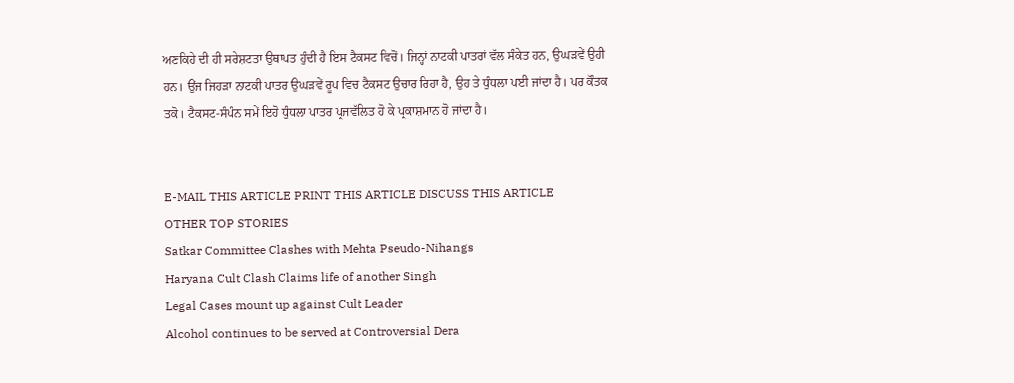ਅਣਕਿਹੇ ਦੀ ਹੀ ਸਰੇਸ਼ਟਤਾ ਉਥਾਪਤ ਹੁੰਦੀ ਹੈ ਇਸ ਟੈਕਸਟ ਵਿਚੋਂ। ਜਿਨ੍ਹਾਂ ਨਾਟਕੀ ਪਾਤਰਾਂ ਵੱਲ ਸੰਕੇਤ ਹਨ, ਉਘੜਵੇਂ ਉਹੀ ਹਨ। ਉਂਜ ਜਿਹੜਾ ਨਾਟਕੀ ਪਾਤਰ ਉਘੜਵੇਂ ਰੂਪ ਵਿਚ ਟੈਕਸਟ ਉਚਾਰ ਰਿਹਾ ਹੈ, ਉਹ ਤੇ ਧੁੰਧਲਾ ਪਈ ਜਾਂਦਾ ਹੈ। ਪਰ ਕੌਤਕ ਤਕੋ। ਟੈਕਸਟ-ਸੰਪੰਨ ਸਮੇਂ ਇਹੋ ਧੁੰਧਲਾ ਪਾਤਰ ਪ੍ਰਜਵੱਲਿਤ ਹੋ ਕੇ ਪ੍ਰਕਾਸ਼ਮਾਨ ਹੋ ਜਾਂਦਾ ਹੈ।


E-MAIL THIS ARTICLE PRINT THIS ARTICLE DISCUSS THIS ARTICLE
OTHER TOP STORIES
Satkar Committee Clashes with Mehta Pseudo-Nihangs
Haryana Cult Clash Claims life of another Singh
Legal Cases mount up against Cult Leader
Alcohol continues to be served at Controversial Dera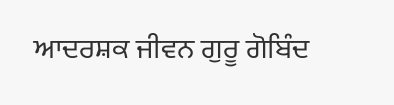ਆਦਰਸ਼ਕ ਜੀਵਨ ਗੁਰੂ ਗੋਬਿੰਦ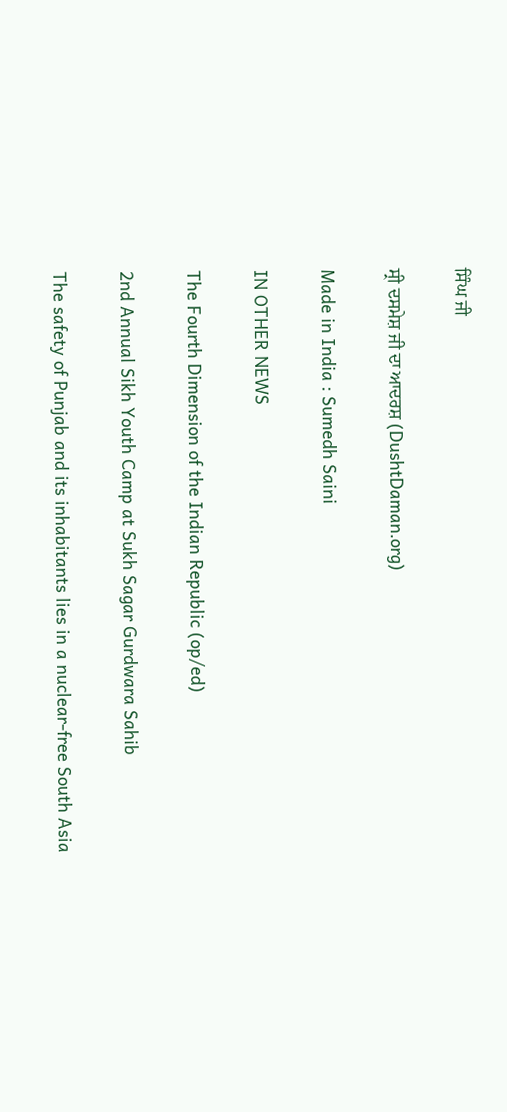ਸਿੰਘ ਜੀ

ਸ੍ਰੀ ਦਸਮੇਸ਼ ਜੀ ਦਾ ਆਦਰਸ਼ (DushtDaman.org)

Made in India : Sumedh Saini

IN OTHER NEWS

The Fourth Dimension of the Indian Republic (op/ed)

2nd Annual Sikh Youth Camp at Sukh Sagar Gurdwara Sahib

The safety of Punjab and its inhabitants lies in a nuclear-free South Asia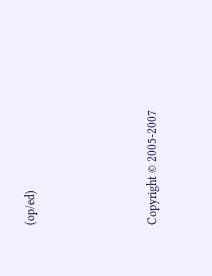(op/ed)




Copyright © 2005-2007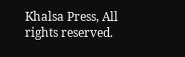Khalsa Press, All rights reserved.